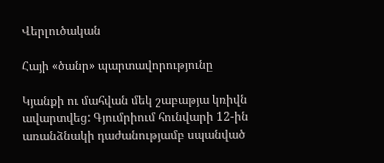Վերլուծական

Հայի «ծանր» պարտավորությունը

Կյանքի ու մահվան մեկ շաբաթյա կռիվն ավարտվեց: Գյումրիում հունվարի 12-ին առանձնակի դաժանությամբ սպանված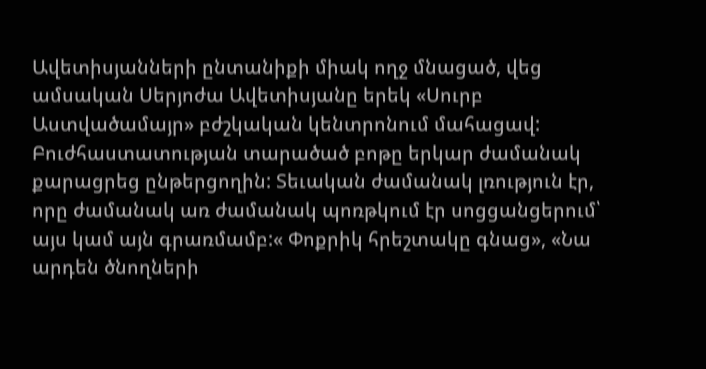Ավետիսյանների ընտանիքի միակ ողջ մնացած, վեց ամսական Սերյոժա Ավետիսյանը երեկ «Սուրբ Աստվածամայր» բժշկական կենտրոնում մահացավ: Բուժհաստատության տարածած բոթը երկար ժամանակ քարացրեց ընթերցողին: Տեւական ժամանակ լռություն էր, որը ժամանակ առ ժամանակ պոռթկում էր սոցցանցերում՝ այս կամ այն գրառմամբ:« Փոքրիկ հրեշտակը գնաց», «Նա արդեն ծնողների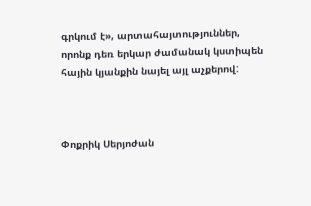գրկում է», արտահայտություններ, որոնք դեռ երկար ժամանակ կստիպեն հային կյանքին նայել այլ աչքերով:



Փոքրիկ Սերյոժան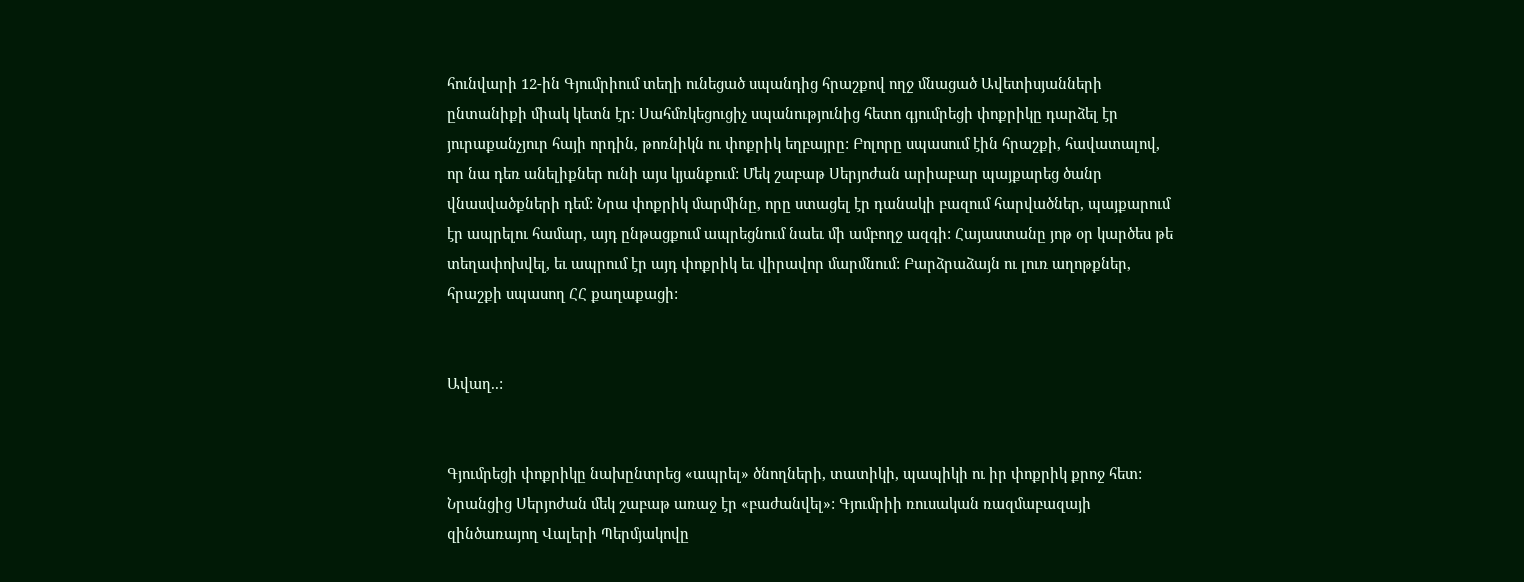հունվարի 12-ին Գյումրիում տեղի ունեցած սպանդից հրաշքով ողջ մնացած Ավետիսյանների ընտանիքի միակ կետն էր: Սահմռկեցուցիչ սպանությունից հետո գյումրեցի փոքրիկը դարձել էր յուրաքանչյուր հայի որդին, թոռնիկն ու փոքրիկ եղբայրը: Բոլորը սպասում էին հրաշքի, հավատալով, որ նա դեռ անելիքներ ունի այս կյանքում: Մեկ շաբաթ Սերյոժան արիաբար պայքարեց ծանր վնասվածքների դեմ: Նրա փոքրիկ մարմինը, որը ստացել էր դանակի բազում հարվածներ, պայքարում էր ապրելու համար, այդ ընթացքում ապրեցնում նաեւ մի ամբողջ ազգի: Հայաստանը յոթ օր կարծես թե տեղափոխվել, եւ ապրում էր այդ փոքրիկ եւ վիրավոր մարմնում: Բարձրաձայն ու լուռ աղոթքներ, հրաշքի սպասող ՀՀ քաղաքացի:


Ավաղ..:


Գյումրեցի փոքրիկը նախընտրեց «ապրել» ծնողների, տատիկի, պապիկի ու իր փոքրիկ քրոջ հետ: Նրանցից Սերյոժան մեկ շաբաթ առաջ էր «բաժանվել»: Գյումրիի ռուսական ռազմաբազայի զինծառայող Վալերի Պերմյակովը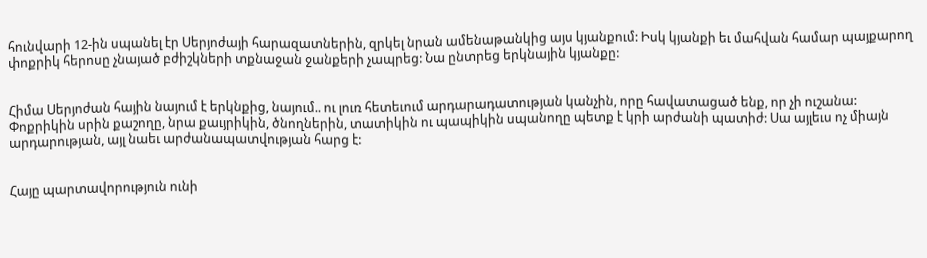հունվարի 12-ին սպանել էր Սերյոժայի հարազատներին, զրկել նրան ամենաթանկից այս կյանքում: Իսկ կյանքի եւ մահվան համար պայքարող փոքրիկ հերոսը չնայած բժիշկների տքնաջան ջանքերի չապրեց: Նա ընտրեց երկնային կյանքը:


Հիմա Սերյոժան հային նայում է երկնքից, նայում.. ու լուռ հետեւում արդարադատության կանչին, որը հավատացած ենք, որ չի ուշանա:
Փոքրիկին սրին քաշողը, նրա քաւյրիկին, ծնողներին, տատիկին ու պապիկին սպանողը պետք է կրի արժանի պատիժ: Սա այլեւս ոչ միայն արդարության, այլ նաեւ արժանապատվության հարց է:


Հայը պարտավորություն ունի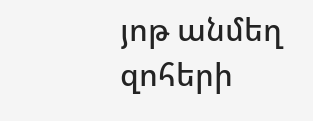յոթ անմեղ զոհերի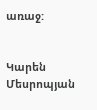առաջ:


Կարեն Մեսրոպյան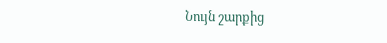Նույն շարքից